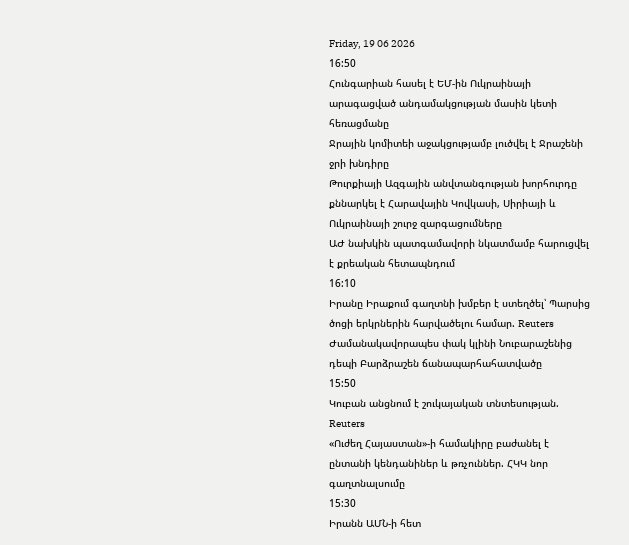Friday, 19 06 2026
16:50
Հունգարիան հասել է ԵՄ-ին Ուկրաինայի արագացված անդամակցության մասին կետի հեռացմանը
Ջրային կոմիտեի աջակցությամբ լուծվել է Ջրաշենի ջրի խնդիրը
Թուրքիայի Ազգային անվտանգության խորհուրդը քննարկել է Հարավային Կովկասի, Սիրիայի և Ուկրաինայի շուրջ զարգացումները
ԱԺ նախկին պատգամավորի նկատմամբ հարուցվել է քրեական հետապնդում
16:10
Իրանը Իրաքում գաղտնի խմբեր է ստեղծել՝ Պարսից ծոցի երկրներին հարվածելու համար. Reuters
Ժամանակավորապես փակ կլինի Նուբարաշենից դեպի Բարձրաշեն ճանապարհահատվածը
15:50
Կուբան անցնում է շուկայական տնտեսության. Reuters
«Ուժեղ Հայաստան»-ի համակիրը բաժանել է ընտանի կենդանիներ և թռչուններ. ՀԿԿ նոր գաղտնալսումը
15:30
Իրանն ԱՄՆ-ի հետ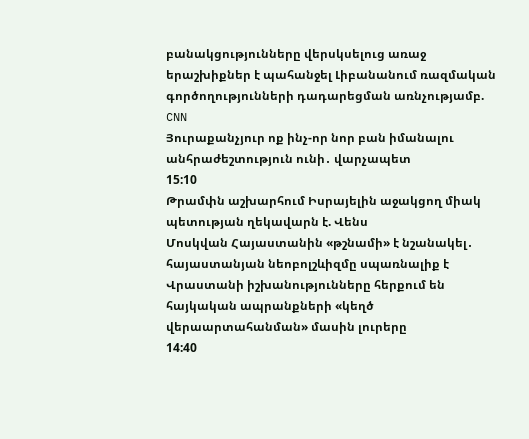բանակցությունները վերսկսելուց առաջ երաշխիքներ է պահանջել Լիբանանում ռազմական գործողությունների դադարեցման առնչությամբ. CNN
Յուրաքանչյուր ոք ինչ-որ նոր բան իմանալու անհրաժեշտություն ունի․ վարչապետ
15:10
Թրամփն աշխարհում Իսրայելին աջակցող միակ պետության ղեկավարն է. Վենս
Մոսկվան Հայաստանին «թշնամի» է նշանակել․ հայաստանյան նեոբոլշևիզմը սպառնալիք է
Վրաստանի իշխանությունները հերքում են հայկական ապրանքների «կեղծ վերաարտահանման» մասին լուրերը
14:40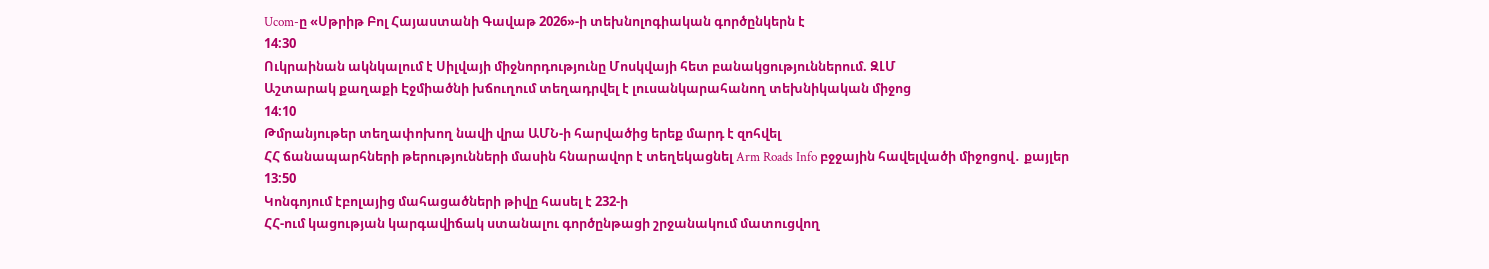Ucom-ը «Սթրիթ Բոլ Հայաստանի Գավաթ 2026»-ի տեխնոլոգիական գործընկերն է
14:30
Ուկրաինան ակնկալում է Սիլվայի միջնորդությունը Մոսկվայի հետ բանակցություններում. ԶԼՄ
Աշտարակ քաղաքի Էջմիածնի խճուղում տեղադրվել է լուսանկարահանող տեխնիկական միջոց
14:10
Թմրանյութեր տեղափոխող նավի վրա ԱՄՆ-ի հարվածից երեք մարդ է զոհվել
ՀՀ ճանապարհների թերությունների մասին հնարավոր է տեղեկացնել Arm Roads Info բջջային հավելվածի միջոցով․ քայլեր
13:50
Կոնգոյում էբոլայից մահացածների թիվը հասել է 232-ի
ՀՀ-ում կացության կարգավիճակ ստանալու գործընթացի շրջանակում մատուցվող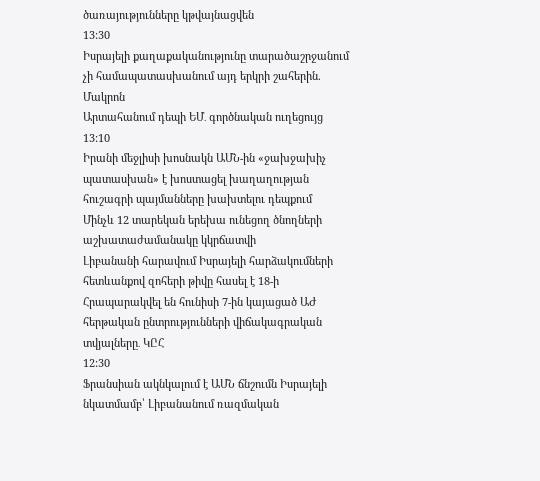ծառայությունները կթվայնացվեն
13:30
Իսրայելի քաղաքականությունը տարածաշրջանում չի համապատասխանում այդ երկրի շահերին. Մակրոն
Արտահանում դեպի ԵՄ․ գործնական ուղեցույց
13:10
Իրանի մեջլիսի խոսնակն ԱՄՆ-ին «ջախջախիչ պատասխան» է խոստացել խաղաղության հուշագրի պայմանները խախտելու դեպքում
Մինչև 12 տարեկան երեխա ունեցող ծնողների աշխատաժամանակը կկրճատվի
Լիբանանի հարավում Իսրայելի հարձակումների հետևանքով զոհերի թիվը հասել է 18-ի
Հրապարակվել են հունիսի 7-ին կայացած ԱԺ հերթական ընտրությունների վիճակագրական տվյալները․ ԿԸՀ
12:30
Ֆրանսիան ակնկալում է ԱՄՆ ճնշումն Իսրայելի նկատմամբ՝ Լիբանանում ռազմական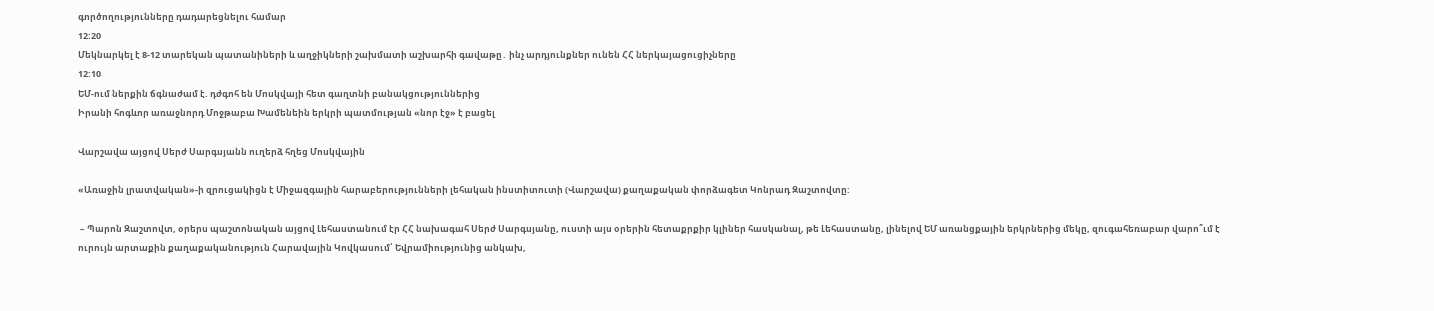գործողությունները դադարեցնելու համար
12:20
Մեկնարկել է 8-12 տարեկան պատանիների և աղջիկների շախմատի աշխարհի գավաթը․ ինչ արդյունքներ ունեն ՀՀ ներկայացուցիչները
12:10
ԵՄ-ում ներքին ճգնաժամ է. դժգոհ են Մոսկվայի հետ գաղտնի բանակցություններից
Իրանի հոգևոր առաջնորդ Մոջթաբա Խամենեին երկրի պատմության «նոր էջ» է բացել

Վարշավա այցով Սերժ Սարգսյանն ուղերձ հղեց Մոսկվային

«Առաջին լրատվական»-ի զրուցակիցն է Միջազգային հարաբերությունների լեհական ինստիտուտի (Վարշավա) քաղաքական փորձագետ Կոնրադ Զաշտովտը:

 – Պարոն Զաշտովտ, օրերս պաշտոնական այցով Լեհաստանում էր ՀՀ նախագահ Սերժ Սարգսյանը, ուստի այս օրերին հետաքրքիր կլիներ հասկանալ, թե Լեհաստանը, լինելով ԵՄ առանցքային երկրներից մեկը, զուգահեռաբար վարո՞ւմ է ուրույն արտաքին քաղաքականություն Հարավային Կովկասում՝ Եվրամիությունից անկախ,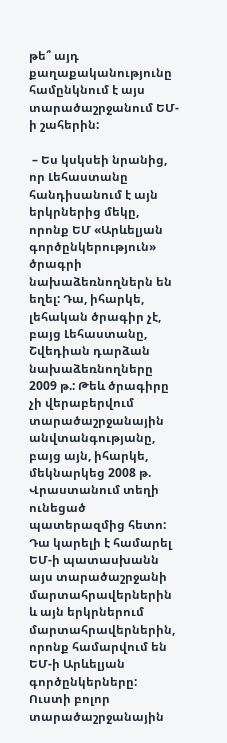թե՞ այդ քաղաքականությունը համընկնում է այս տարածաշրջանում ԵՄ-ի շահերին:

 – Ես կսկսեի նրանից, որ Լեհաստանը հանդիսանում է այն երկրներից մեկը, որոնք ԵՄ «Արևելյան գործընկերություն» ծրագրի նախաձեռնողներն են եղել: Դա, իհարկե, լեհական ծրագիր չէ, բայց Լեհաստանը, Շվեդիան դարձան նախաձեռնողները 2009 թ.: Թեև ծրագիրը չի վերաբերվում տարածաշրջանային անվտանգությանը, բայց այն, իհարկե, մեկնարկեց 2008 թ. Վրաստանում տեղի ունեցած պատերազմից հետո: Դա կարելի է համարել ԵՄ-ի պատասխանն այս տարածաշրջանի մարտահրավերներին և այն երկրներում մարտահրավերներին, որոնք համարվում են ԵՄ-ի Արևելյան գործընկերները: Ուստի բոլոր տարածաշրջանային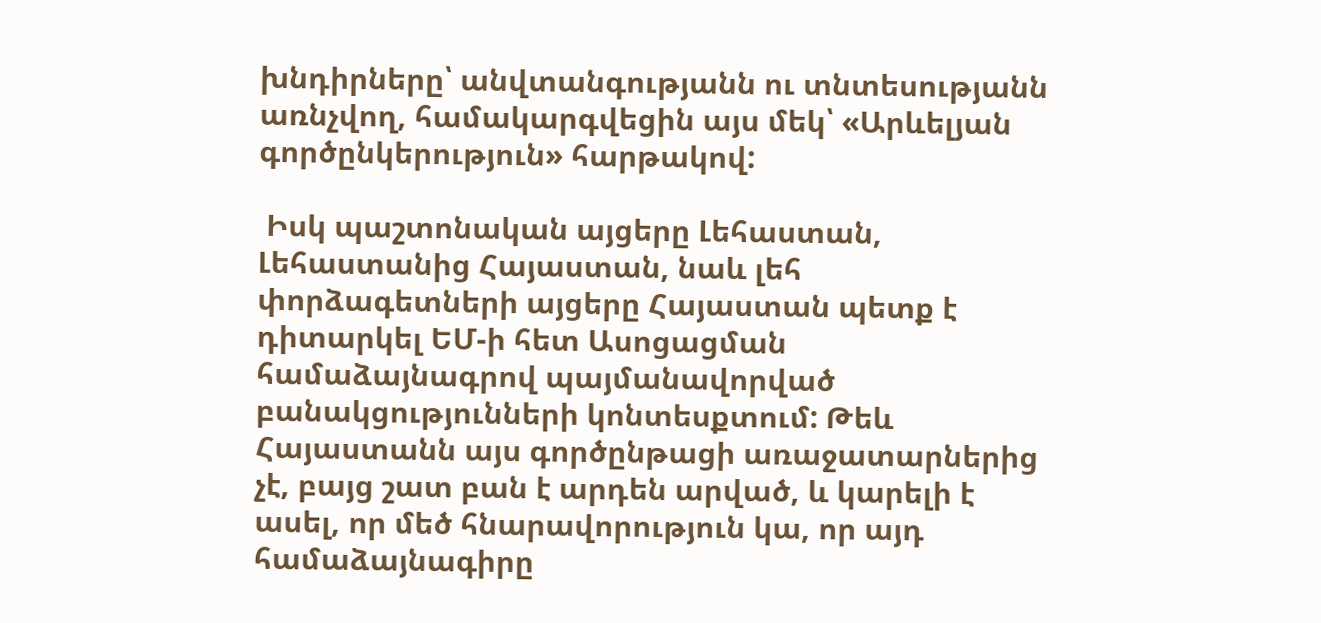խնդիրները՝ անվտանգությանն ու տնտեսությանն առնչվող, համակարգվեցին այս մեկ՝ «Արևելյան գործընկերություն» հարթակով:

 Իսկ պաշտոնական այցերը Լեհաստան, Լեհաստանից Հայաստան, նաև լեհ փորձագետների այցերը Հայաստան պետք է դիտարկել ԵՄ-ի հետ Ասոցացման համաձայնագրով պայմանավորված բանակցությունների կոնտեսքտում: Թեև Հայաստանն այս գործընթացի առաջատարներից չէ, բայց շատ բան է արդեն արված, և կարելի է ասել, որ մեծ հնարավորություն կա, որ այդ համաձայնագիրը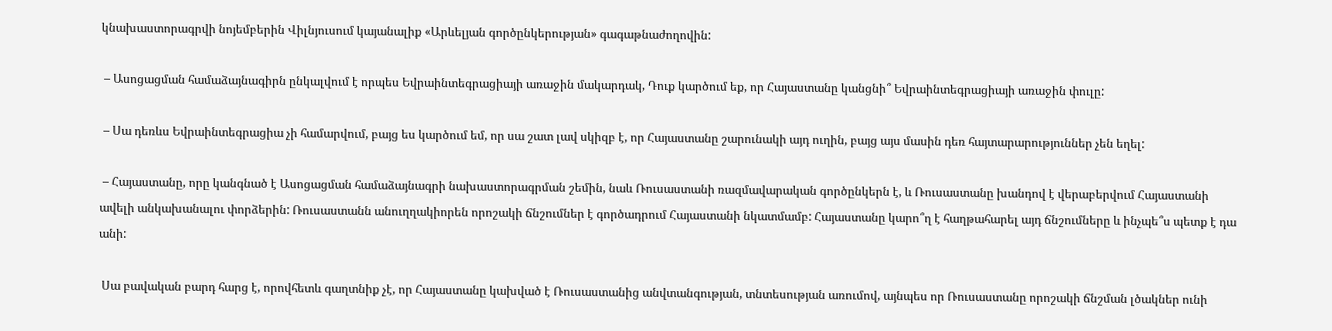կնախաստորագրվի նոյեմբերին Վիլնյուսում կայանալիք «Արևելյան գործընկերության» գագաթնաժողովին:

 – Ասոցացման համաձայնագիրն ընկալվում է որպես Եվրաինտեգրացիայի առաջին մակարդակ, Դուք կարծում եք, որ Հայաստանը կանցնի՞ Եվրաինտեգրացիայի առաջին փուլը:

 – Սա դեռևս Եվրաինտեգրացիա չի համարվում, բայց ես կարծում եմ, որ սա շատ լավ սկիզբ է, որ Հայաստանը շարունակի այդ ուղին, բայց այս մասին դեռ հայտարարություններ չեն եղել:

 – Հայաստանը, որը կանգնած է Ասոցացման համաձայնագրի նախաստորագրման շեմին, նաև Ռուսաստանի ռազմավարական գործընկերն է, և Ռուսաստանը խանդով է վերաբերվում Հայաստանի ավելի անկախանալու փորձերին: Ռուսաստանն անուղղակիորեն որոշակի ճնշումներ է գործադրում Հայաստանի նկատմամբ: Հայաստանը կարո՞ղ է հաղթահարել այդ ճնշումները և ինչպե՞ս պետք է դա անի:

 Սա բավական բարդ հարց է, որովհետև գաղտնիք չէ, որ Հայաստանը կախված է Ռուսաստանից անվտանգության, տնտեսության առումով, այնպես որ Ռուսաստանը որոշակի ճնշման լծակներ ունի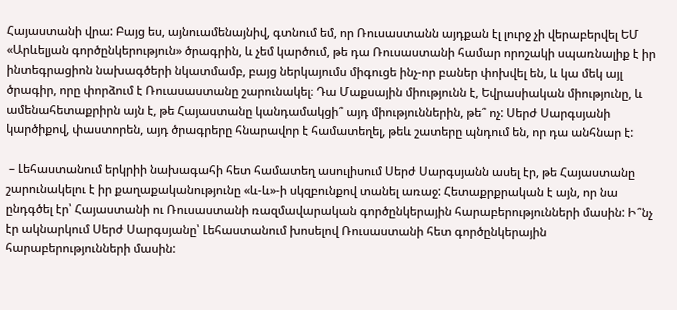Հայաստանի վրա: Բայց ես, այնուամենայնիվ, գտնում եմ, որ Ռուսաստանն այդքան էլ լուրջ չի վերաբերվել ԵՄ «Արևելյան գործընկերություն» ծրագրին, և չեմ կարծում, թե դա Ռուսաստանի համար որոշակի սպառնալիք է իր ինտեգրացիոն նախագծերի նկատմամբ, բայց ներկայումս միգուցե ինչ-որ բաներ փոխվել են, և կա մեկ այլ ծրագիր, որը փորձում է Ռուասաստանը շարունակել։ Դա Մաքսային միությունն է, Եվրասիական միությունը, և ամենահետաքրիրն այն է, թե Հայաստանը կանդամակցի՞ այդ միություններին, թե՞ ոչ: Սերժ Սարգսյանի կարծիքով, փաստորեն, այդ ծրագրերը հնարավոր է համատեղել, թեև շատերը պնդում են, որ դա անհնար է:

 – Լեհաստանում երկրիի նախագահի հետ համատեղ ասուլիսում Սերժ Սարգսյանն ասել էր, թե Հայաստանը շարունակելու է իր քաղաքականությունը «և-և»-ի սկզբունքով տանել առաջ: Հետաքրքրական է այն, որ նա ընդգծել էր՝ Հայաստանի ու Ռուսաստանի ռազմավարական գործընկերային հարաբերությունների մասին: Ի՞նչ էր ակնարկում Սերժ Սարգսյանը՝ Լեհաստանում խոսելով Ռուսաստանի հետ գործընկերային հարաբերությունների մասին: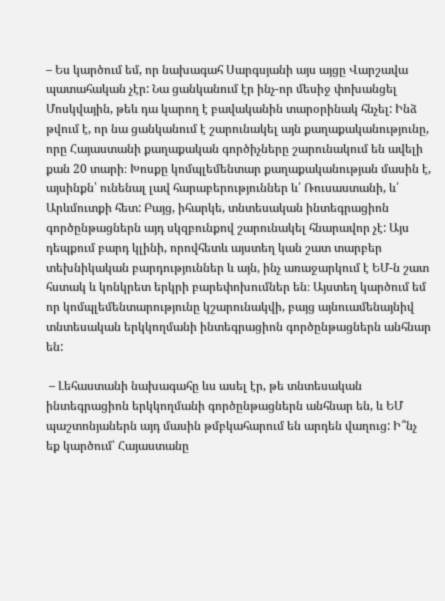– Ես կարծում եմ, որ նախագահ Սարգսյանի այս այցը Վարշավա պատահական չէր: Նա ցանկանում էր ինչ-որ մեսիջ փոխանցել Մոսկվային, թեև դա կարող է բավականին տարօրինակ հնչել: Ինձ թվում է, որ նա ցանկանում է շարունակել այն քաղաքականությունը, որը Հայաստանի քաղաքական գործիչները շարունակում են ավելի քան 20 տարի։ Խոսքը կոմպլեմենտար քաղաքականության մասին է, այսինքն՝ ունենալ լավ հարաբերություններ և՛ Ռուսաստանի, և՛ Արևմուտքի հետ: Բայց, իհարկե, տնտեսական ինտեգրացիոն գործընթացներն այդ սկզբունքով շարունակել հնարավոր չէ: Այս դեպքում բարդ կլինի, որովհետև այստեղ կան շատ տարբեր տեխնիկական բարդություններ և այն, ինչ առաջարկում է ԵՄ-ն շատ հստակ և կոնկրետ երկրի բարեփոխումներ են։ Այստեղ կարծում եմ որ կոմպլեմենտարությունը կշարունակվի, բայց այնուամենայնիվ տնտեսական երկկողմանի ինտեգրացիոն գործընթացներն անհնար են:

 – Լեհաստանի նախագահը ևս ասել էր, թե տնտեսական ինտեգրացիոն երկկողմանի գործընթացներն անհնար են, և ԵՄ պաշտոնյաներն այդ մասին թմբկահարում են արդեն վաղուց: Ի՞նչ եք կարծում՝ Հայաստանը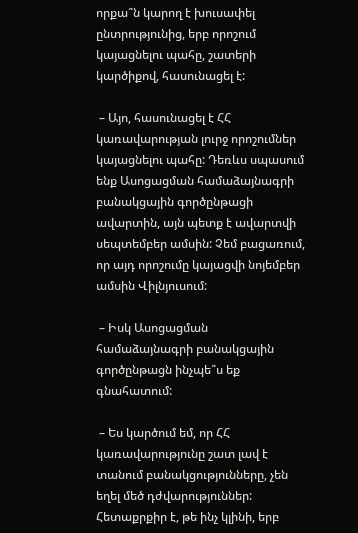որքա՞ն կարող է խուսափել ընտրությունից, երբ որոշում կայացնելու պահը, շատերի կարծիքով, հասունացել է:

 – Այո, հասունացել է ՀՀ կառավարության լուրջ որոշումներ կայացնելու պահը: Դեռևս սպասում ենք Ասոցացման համաձայնագրի բանակցային գործընթացի ավարտին, այն պետք է ավարտվի սեպտեմբեր ամսին: Չեմ բացառում, որ այդ որոշումը կայացվի նոյեմբեր ամսին Վիլնյուսում:

 – Իսկ Ասոցացման համաձայնագրի բանակցային գործընթացն ինչպե՞ս եք գնահատում:

 – Ես կարծում եմ, որ ՀՀ կառավարությունը շատ լավ է տանում բանակցությունները, չեն եղել մեծ դժվարություններ: Հետաքրքիր է, թե ինչ կլինի, երբ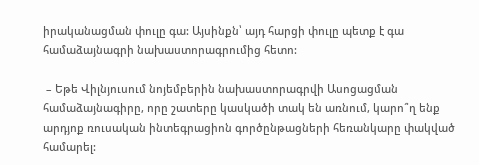իրականացման փուլը գա: Այսինքն՝ այդ հարցի փուլը պետք է գա համաձայնագրի նախաստորագրումից հետո:

 – Եթե Վիլնյուսում նոյեմբերին նախաստորագրվի Ասոցացման համաձայնագիրը, որը շատերը կասկածի տակ են առնում, կարո՞ղ ենք արդյոք ռուսական ինտեգրացիոն գործընթացների հեռանկարը փակված համարել: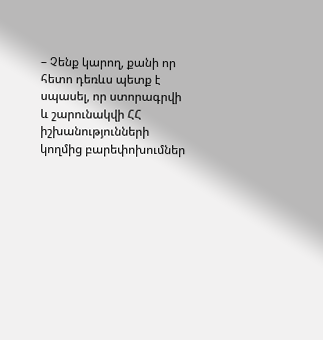– Չենք կարող, քանի որ հետո դեռևս պետք է սպասել, որ ստորագրվի և շարունակվի ՀՀ իշխանությունների կողմից բարեփոխումներ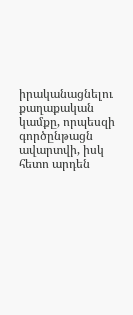իրականացնելու քաղաքական կամքը, որպեսզի գործընթացն ավարտվի, իսկ հետո արդեն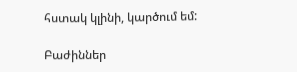հստակ կլինի, կարծում եմ:

Բաժիններ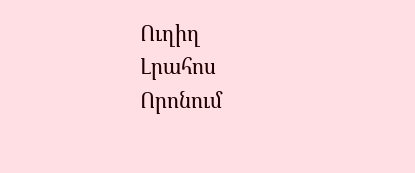Ուղիղ
Լրահոս
Որոնում